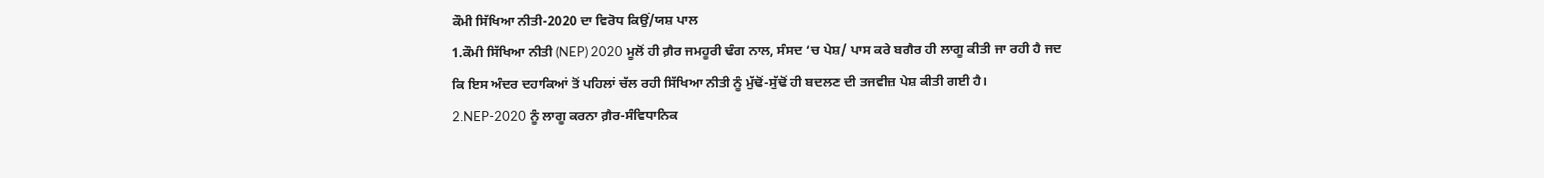ਕੌਮੀ ਸਿੱਖਿਆ ਨੀਤੀ-2020 ਦਾ ਵਿਰੋਧ ਕਿਉਂ/ਯਸ਼ ਪਾਲ
1.ਕੌਮੀ ਸਿੱਖਿਆ ਨੀਤੀ (NEP) 2020 ਮੂਲੋਂ ਹੀ ਗ਼ੈਰ ਜਮਹੂਰੀ ਢੰਗ ਨਾਲ, ਸੰਸਦ ‘ਚ ਪੇਸ਼/ ਪਾਸ ਕਰੇ ਬਗੈਰ ਹੀ ਲਾਗੂ ਕੀਤੀ ਜਾ ਰਹੀ ਹੈ ਜਦ ਕਿ ਇਸ ਅੰਦਰ ਦਹਾਕਿਆਂ ਤੋਂ ਪਹਿਲਾਂ ਚੱਲ ਰਹੀ ਸਿੱਖਿਆ ਨੀਤੀ ਨੂੰ ਮੁੱਢੋਂ-ਸੁੱਢੋਂ ਹੀ ਬਦਲਣ ਦੀ ਤਜਵੀਜ਼ ਪੇਸ਼ ਕੀਤੀ ਗਈ ਹੈ।
2.NEP-2020 ਨੂੰ ਲਾਗੂ ਕਰਨਾ ਗ਼ੈਰ-ਸੰਵਿਧਾਨਿਕ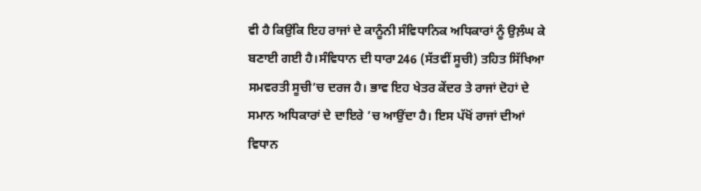ਵੀ ਹੈ ਕਿਉਂਕਿ ਇਹ ਰਾਜਾਂ ਦੇ ਕਾਨੂੰਨੀ ਸੰਵਿਧਾਨਿਕ ਅਧਿਕਾਰਾਂ ਨੂੰ ਉਲ਼ੰਘ ਕੇ ਬਣਾਈ ਗਈ ਹੈ।ਸੰਵਿਧਾਨ ਦੀ ਧਾਰਾ246 (ਸੱਤਵੀਂ ਸੂਚੀ) ਤਹਿਤ ਸਿੱਖਿਆ ਸਮਵਰਤੀ ਸੂਚੀ’ਚ ਦਰਜ ਹੈ। ਭਾਵ ਇਹ ਖੇਤਰ ਕੇਂਦਰ ਤੇ ਰਾਜਾਂ ਦੋਹਾਂ ਦੇ ਸਮਾਨ ਅਧਿਕਾਰਾਂ ਦੇ ਦਾਇਰੇ ’ਚ ਆਉਂਦਾ ਹੈ। ਇਸ ਪੱਖੋਂ ਰਾਜਾਂ ਦੀਆਂ ਵਿਧਾਨ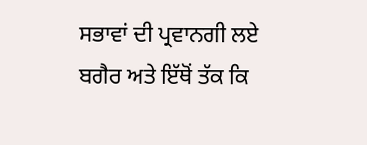ਸਭਾਵਾਂ ਦੀ ਪ੍ਰਵਾਨਗੀ ਲਏ ਬਗੈਰ ਅਤੇ ਇੱਥੋਂ ਤੱਕ ਕਿ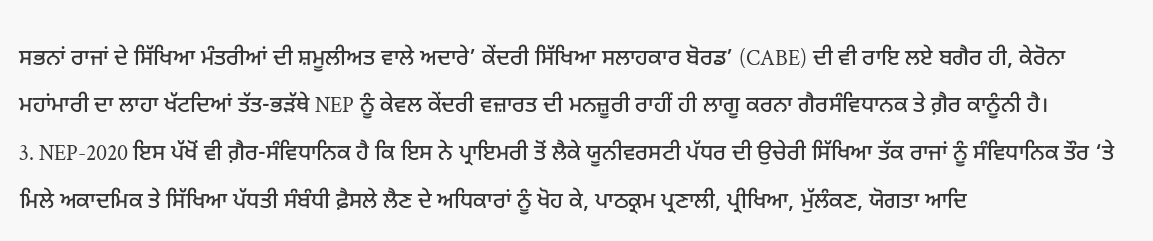ਸਭਨਾਂ ਰਾਜਾਂ ਦੇ ਸਿੱਖਿਆ ਮੰਤਰੀਆਂ ਦੀ ਸ਼ਮੂਲੀਅਤ ਵਾਲੇ ਅਦਾਰੇ’ ਕੇਂਦਰੀ ਸਿੱਖਿਆ ਸਲਾਹਕਾਰ ਬੋਰਡ’ (CABE) ਦੀ ਵੀ ਰਾਇ ਲਏ ਬਗੈਰ ਹੀ, ਕੇਰੋਨਾ ਮਹਾਂਮਾਰੀ ਦਾ ਲਾਹਾ ਖੱਟਦਿਆਂ ਤੱਤ-ਭੜੱਥੇ NEP ਨੂੰ ਕੇਵਲ ਕੇਂਦਰੀ ਵਜ਼ਾਰਤ ਦੀ ਮਨਜ਼ੂਰੀ ਰਾਹੀਂ ਹੀ ਲਾਗੂ ਕਰਨਾ ਗੈਰਸੰਵਿਧਾਨਕ ਤੇ ਗ਼ੈਰ ਕਾਨੂੰਨੀ ਹੈ।
3. NEP-2020 ਇਸ ਪੱਖੋਂ ਵੀ ਗ਼ੈਰ-ਸੰਵਿਧਾਨਿਕ ਹੈ ਕਿ ਇਸ ਨੇ ਪ੍ਰਾਇਮਰੀ ਤੋਂ ਲੈਕੇ ਯੂਨੀਵਰਸਟੀ ਪੱਧਰ ਦੀ ਉਚੇਰੀ ਸਿੱਖਿਆ ਤੱਕ ਰਾਜਾਂ ਨੂੰ ਸੰਵਿਧਾਨਿਕ ਤੌਰ ‘ਤੇ ਮਿਲੇ ਅਕਾਦਮਿਕ ਤੇ ਸਿੱਖਿਆ ਪੱਧਤੀ ਸੰਬੰਧੀ ਫ਼ੈਸਲੇ ਲੈਣ ਦੇ ਅਧਿਕਾਰਾਂ ਨੂੰ ਖੋਹ ਕੇ, ਪਾਠਕ੍ਰਮ ਪ੍ਰਣਾਲੀ, ਪ੍ਰੀਖਿਆ, ਮੁੱਲੰਕਣ, ਯੋਗਤਾ ਆਦਿ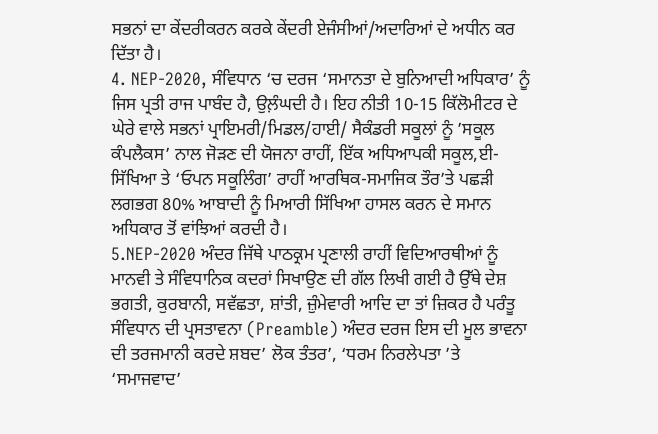ਸਭਨਾਂ ਦਾ ਕੇਂਦਰੀਕਰਨ ਕਰਕੇ ਕੇਂਦਰੀ ਏਜੰਸੀਆਂ/ਅਦਾਰਿਆਂ ਦੇ ਅਧੀਨ ਕਰ ਦਿੱਤਾ ਹੈ।
4. NEP-2020, ਸੰਵਿਧਾਨ ‘ਚ ਦਰਜ ‘ਸਮਾਨਤਾ ਦੇ ਬੁਨਿਆਦੀ ਅਧਿਕਾਰ’ ਨੂੰ ਜਿਸ ਪ੍ਰਤੀ ਰਾਜ ਪਾਬੰਦ ਹੈ, ਉਲ਼ੰਘਦੀ ਹੈ। ਇਹ ਨੀਤੀ 10-15 ਕਿੱਲੋਮੀਟਰ ਦੇ ਘੇਰੇ ਵਾਲੇ ਸਭਨਾਂ ਪ੍ਰਾਇਮਰੀ/ਮਿਡਲ/ਹਾਈ/ ਸੈਕੰਡਰੀ ਸਕੂਲਾਂ ਨੂੰ ’ਸਕੂਲ ਕੰਪਲੈਕਸ’ ਨਾਲ ਜੋੜਣ ਦੀ ਯੋਜਨਾ ਰਾਹੀਂ, ਇੱਕ ਅਧਿਆਪਕੀ ਸਕੂਲ,ਈ-ਸਿੱਖਿਆ ਤੇ ‘ਓਪਨ ਸਕੂਲਿੰਗ’ ਰਾਹੀਂ ਆਰਥਿਕ-ਸਮਾਜਿਕ ਤੌਰ’ਤੇ ਪਛੜੀ ਲਗਭਗ 80% ਆਬਾਦੀ ਨੂੰ ਮਿਆਰੀ ਸਿੱਖਿਆ ਹਾਸਲ ਕਰਨ ਦੇ ਸਮਾਨ ਅਧਿਕਾਰ ਤੋਂ ਵਾਂਝਿਆਂ ਕਰਦੀ ਹੈ।
5.NEP-2020 ਅੰਦਰ ਜਿੱਥੇ ਪਾਠਕ੍ਰਮ ਪ੍ਰਣਾਲੀ ਰਾਹੀਂ ਵਿਦਿਆਰਥੀਆਂ ਨੂੰ ਮਾਨਵੀ ਤੇ ਸੰਵਿਧਾਨਿਕ ਕਦਰਾਂ ਸਿਖਾਉਣ ਦੀ ਗੱਲ ਲਿਖੀ ਗਈ ਹੈ ਉੱਥੇ ਦੇਸ਼ ਭਗਤੀ, ਕੁਰਬਾਨੀ, ਸਵੱਛਤਾ, ਸ਼ਾਂਤੀ, ਜ਼ੁੰਮੇਵਾਰੀ ਆਦਿ ਦਾ ਤਾਂ ਜ਼ਿਕਰ ਹੈ ਪਰੰਤੂ ਸੰਵਿਧਾਨ ਦੀ ਪ੍ਰਸਤਾਵਨਾ (Preamble) ਅੰਦਰ ਦਰਜ ਇਸ ਦੀ ਮੂਲ ਭਾਵਨਾ ਦੀ ਤਰਜਮਾਨੀ ਕਰਦੇ ਸ਼ਬਦ’ ਲੋਕ ਤੰਤਰ’, ‘ਧਰਮ ਨਿਰਲੇਪਤਾ ’ਤੇ ‘ਸਮਾਜਵਾਦ’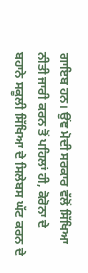ਗਾਇਬ ਹਨ। ਉਂਞ ਮੋਦੀ ਸਰਕਾਰ ਵੱਲੋਂ ਸਿੱਖਿਆ ਨੀਤੀ ਜਾਰੀ ਕਰਨ ਤੋਂ ਪਹਿਲਾਂ ਹੀ, ਕੋਰੋਨਾ ਦੇ ਬਹਾਨੇ ਸਕੂਲੀ ਸਿੱਖਿਆ ਦੇ ਸਿਲੇਬਸ ਘੱਟ ਕਰਨ ਦੇ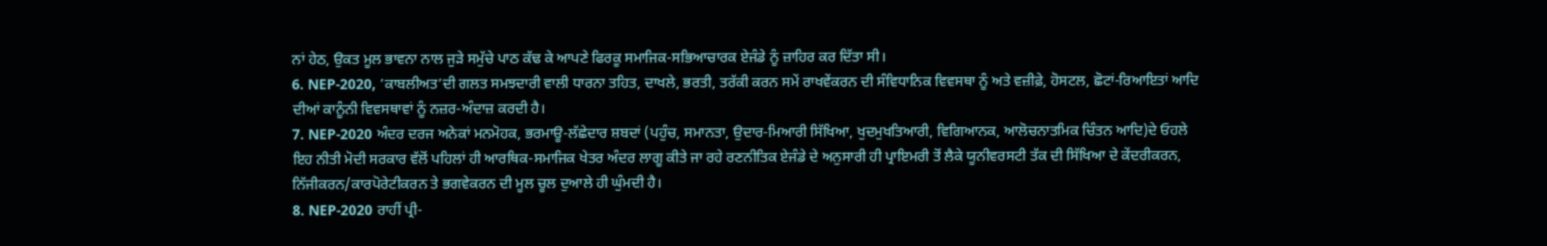ਨਾਂ ਹੇਠ, ਉਕਤ ਮੂਲ ਭਾਵਨਾ ਨਾਲ ਜੁੜੇ ਸਮੁੱਚੇ ਪਾਠ ਕੱਢ ਕੇ ਆਪਣੇ ਫਿਰਕੂ ਸਮਾਜਿਕ-ਸਭਿਆਚਾਰਕ ਏਜੰਡੇ ਨੂੰ ਜ਼ਾਹਿਰ ਕਰ ਦਿੱਤਾ ਸੀ।
6. NEP-2020, ’ਕਾਬਲੀਅਤ’ਦੀ ਗਲਤ ਸਮਝਦਾਰੀ ਵਾਲੀ ਧਾਰਨਾ ਤਹਿਤ, ਦਾਖਲੇ, ਭਰਤੀ, ਤਰੱਕੀ ਕਰਨ ਸਮੇਂ ਰਾਖਵੇਂਕਰਨ ਦੀ ਸੰਵਿਧਾਨਿਕ ਵਿਵਸਥਾ ਨੂੰ ਅਤੇ ਵਜ਼ੀਫ਼ੇ, ਹੋਸਟਲ, ਛੋਟਾਂ-ਰਿਆਇਤਾਂ ਆਦਿ ਦੀਆਂ ਕਾਨੂੰਨੀ ਵਿਵਸਥਾਵਾਂ ਨੂੰ ਨਜ਼ਰ-ਅੰਦਾਜ਼ ਕਰਦੀ ਹੈ।
7. NEP-2020 ਅੰਦਰ ਦਰਜ ਅਨੇਕਾਂ ਮਨਮੋਹਕ, ਭਰਮਾਊ-ਲੱਛੇਦਾਰ ਸ਼ਬਦਾਂ (ਪਹੁੰਚ, ਸਮਾਨਤਾ, ਉਦਾਰ-ਮਿਆਰੀ ਸਿੱਖਿਆ, ਖੁਦਮੁਖਤਿਆਰੀ, ਵਿਗਿਆਨਕ, ਆਲੋਚਨਾਤਮਿਕ ਚਿੰਤਨ ਆਦਿ)ਦੇ ਓਹਲੇ ਇਹ ਨੀਤੀ ਮੋਦੀ ਸਰਕਾਰ ਵੱਲੋਂ ਪਹਿਲਾਂ ਹੀ ਆਰਥਿਕ-ਸਮਾਜਿਕ ਖੇਤਰ ਅੰਦਰ ਲਾਗੂ ਕੀਤੇ ਜਾ ਰਹੇ ਰਣਨੀਤਿਕ ਏਜੰਡੇ ਦੇ ਅਨੁਸਾਰੀ ਹੀ ਪ੍ਰਾਇਮਰੀ ਤੋਂ ਲੈਕੇ ਯੂਨੀਵਰਸਟੀ ਤੱਕ ਦੀ ਸਿੱਖਿਆ ਦੇ ਕੇਂਦਰੀਕਰਨ, ਨਿੱਜੀਕਰਨ/ਕਾਰਪੋਰੇਟੀਕਰਨ ਤੇ ਭਗਵੇਕਰਨ ਦੀ ਮੂਲ ਚੂਲ ਦੁਆਲੇ ਹੀ ਘੁੰਮਦੀ ਹੈ।
8. NEP-2020 ਰਾਹੀਂ ਪ੍ਰੀ-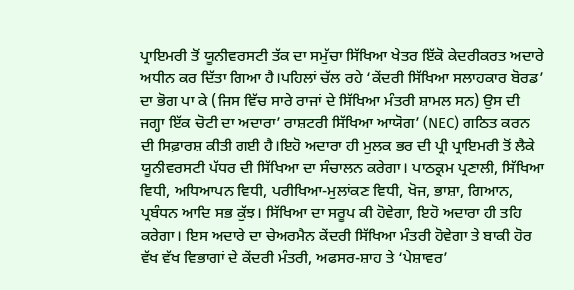ਪ੍ਰਾਇਮਰੀ ਤੋਂ ਯੂਨੀਵਰਸਟੀ ਤੱਕ ਦਾ ਸਮੁੱਚਾ ਸਿੱਖਿਆ ਖੇਤਰ ਇੱਕੋ ਕੇਦਰੀਕਰਤ ਅਦਾਰੇ ਅਧੀਨ ਕਰ ਦਿੱਤਾ ਗਿਆ ਹੈ।ਪਹਿਲਾਂ ਚੱਲ ਰਹੇ ‘ਕੇਂਦਰੀ ਸਿੱਖਿਆ ਸਲਾਹਕਾਰ ਬੋਰਡ’ ਦਾ ਭੋਗ ਪਾ ਕੇ (ਜਿਸ ਵਿੱਚ ਸਾਰੇ ਰਾਜਾਂ ਦੇ ਸਿੱਖਿਆ ਮੰਤਰੀ ਸ਼ਾਮਲ ਸਨ) ਉਸ ਦੀ ਜਗ੍ਹਾ ਇੱਕ ਚੋਟੀ ਦਾ ਅਦਾਰਾ’ ਰਾਸ਼ਟਰੀ ਸਿੱਖਿਆ ਆਯੋਗ’ (NEC) ਗਠਿਤ ਕਰਨ ਦੀ ਸਿਫ਼ਾਰਸ਼ ਕੀਤੀ ਗਈ ਹੈ।ਇਹੋ ਅਦਾਰਾ ਹੀ ਮੁਲਕ ਭਰ ਦੀ ਪ੍ਰੀ ਪ੍ਰਾਇਮਰੀ ਤੋਂ ਲੈਕੇ ਯੂਨੀਵਰਸਟੀ ਪੱਧਰ ਦੀ ਸਿੱਖਿਆ ਦਾ ਸੰਚਾਲਨ ਕਰੇਗਾ। ਪਾਠਕ੍ਰਮ ਪ੍ਰਣਾਲੀ, ਸਿੱਖਿਆ ਵਿਧੀ, ਅਧਿਆਪਨ ਵਿਧੀ, ਪਰੀਖਿਆ-ਮੁਲਾਂਕਣ ਵਿਧੀ, ਖੋਜ, ਭਾਸ਼ਾ, ਗਿਆਨ, ਪ੍ਰਬੰਧਨ ਆਦਿ ਸਭ ਕੁੱਝ। ਸਿੱਖਿਆ ਦਾ ਸਰੂਪ ਕੀ ਹੋਵੇਗਾ, ਇਹੋ ਅਦਾਰਾ ਹੀ ਤਹਿ ਕਰੇਗਾ। ਇਸ ਅਦਾਰੇ ਦਾ ਚੇਅਰਮੈਨ ਕੇਂਦਰੀ ਸਿੱਖਿਆ ਮੰਤਰੀ ਹੋਵੇਗਾ ਤੇ ਬਾਕੀ ਹੋਰ ਵੱਖ ਵੱਖ ਵਿਭਾਗਾਂ ਦੇ ਕੇਂਦਰੀ ਮੰਤਰੀ, ਅਫਸਰ-ਸ਼ਾਹ ਤੇ ‘ਪੇਸ਼ਾਵਰ’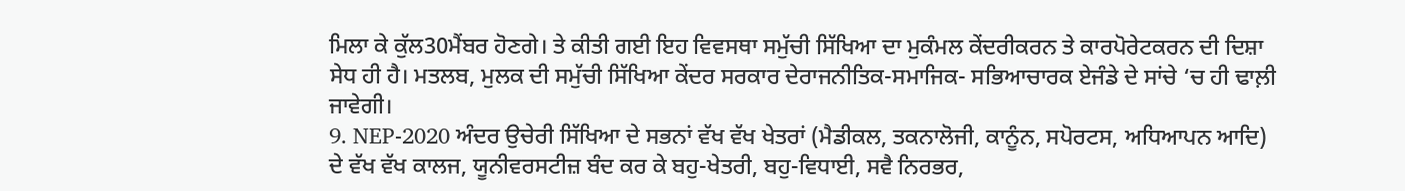ਮਿਲਾ ਕੇ ਕੁੱਲ30ਮੈਂਬਰ ਹੋਣਗੇ। ਤੇ ਕੀਤੀ ਗਈ ਇਹ ਵਿਵਸਥਾ ਸਮੁੱਚੀ ਸਿੱਖਿਆ ਦਾ ਮੁਕੰਮਲ ਕੇਂਦਰੀਕਰਨ ਤੇ ਕਾਰਪੋਰੇਟਕਰਨ ਦੀ ਦਿਸ਼ਾ ਸੇਧ ਹੀ ਹੈ। ਮਤਲਬ, ਮੁਲਕ ਦੀ ਸਮੁੱਚੀ ਸਿੱਖਿਆ ਕੇਂਦਰ ਸਰਕਾਰ ਦੇਰਾਜਨੀਤਿਕ-ਸਮਾਜਿਕ- ਸਭਿਆਚਾਰਕ ਏਜੰਡੇ ਦੇ ਸਾਂਚੇ ‘ਚ ਹੀ ਢਾਲ਼ੀ ਜਾਵੇਗੀ।
9. NEP-2020 ਅੰਦਰ ਉਚੇਰੀ ਸਿੱਖਿਆ ਦੇ ਸਭਨਾਂ ਵੱਖ ਵੱਖ ਖੇਤਰਾਂ (ਮੈਡੀਕਲ, ਤਕਨਾਲੋਜੀ, ਕਾਨੂੰਨ, ਸਪੋਰਟਸ, ਅਧਿਆਪਨ ਆਦਿ) ਦੇ ਵੱਖ ਵੱਖ ਕਾਲਜ, ਯੂਨੀਵਰਸਟੀਜ਼ ਬੰਦ ਕਰ ਕੇ ਬਹੁ-ਖੇਤਰੀ, ਬਹੁ-ਵਿਧਾਈ, ਸਵੈ ਨਿਰਭਰ,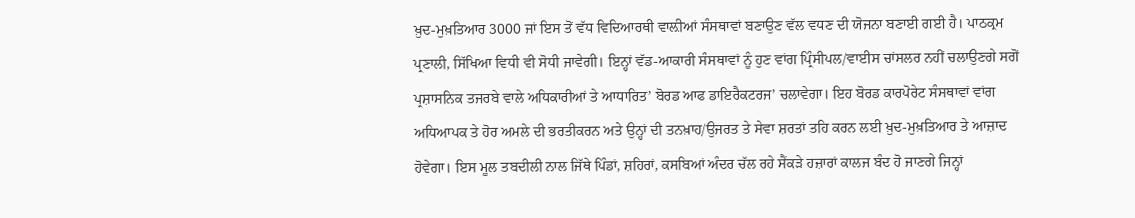ਖ਼ੁਦ-ਮੁਖ਼ਤਿਆਰ 3000 ਜਾਂ ਇਸ ਤੋਂ ਵੱਧ ਵਿਦਿਆਰਥੀ ਵਾਲ਼ੀਆਂ ਸੰਸਥਾਵਾਂ ਬਣਾਉਣ ਵੱਲ ਵਧਣ ਦੀ ਯੋਜਨਾ ਬਣਾਈ ਗਈ ਹੈ। ਪਾਠਕ੍ਰਮ ਪ੍ਰਣਾਲੀ, ਸਿੱਖਿਆ ਵਿਧੀ ਵੀ ਸੋਧੀ ਜਾਵੇਗੀ। ਇਨ੍ਹਾਂ ਵੱਡ-ਆਕਾਰੀ ਸੰਸਥਾਵਾਂ ਨੂੰ ਹੁਣ ਵਾਂਗ ਪ੍ਰਿੰਸੀਪਲ/ਵਾਈਸ ਚਾਂਸਲਰ ਨਹੀਂ ਚਲਾਉਣਗੇ ਸਗੋਂ ਪ੍ਰਸ਼ਾਸਨਿਕ ਤਜਰਬੇ ਵਾਲੇ ਅਧਿਕਾਰੀਆਂ ਤੇ ਆਧਾਰਿਤ’ ਬੋਰਡ ਆਫ ਡਾਇਰੈਕਟਰਜ’ ਚਲਾਵੇਗਾ। ਇਹ ਬੋਰਡ ਕਾਰਪੋਰੇਟ ਸੰਸਥਾਵਾਂ ਵਾਂਗ ਅਧਿਆਪਕ ਤੇ ਹੋਰ ਅਮਲੇ ਦੀ ਭਰਤੀਕਰਨ ਅਤੇ ਉਨ੍ਹਾਂ ਦੀ ਤਨਖ਼ਾਹ/ਉਜਰਤ ਤੇ ਸੇਵਾ ਸ਼ਰਤਾਂ ਤਹਿ ਕਰਨ ਲਈ ਖ਼ੁਦ-ਮੁਖ਼ਤਿਆਰ ਤੇ ਆਜ਼ਾਦ ਹੋਵੇਗਾ। ਇਸ ਮੂਲ ਤਬਦੀਲੀ ਨਾਲ ਜਿੱਥੇ ਪਿੰਡਾਂ, ਸ਼ਹਿਰਾਂ, ਕਸਬਿਆਂ ਅੰਦਰ ਚੱਲ ਰਹੇ ਸੈਂਕੜੇ ਹਜ਼ਾਰਾਂ ਕਾਲਜ ਬੰਦ ਹੋ ਜਾਣਗੇ ਜਿਨ੍ਹਾਂ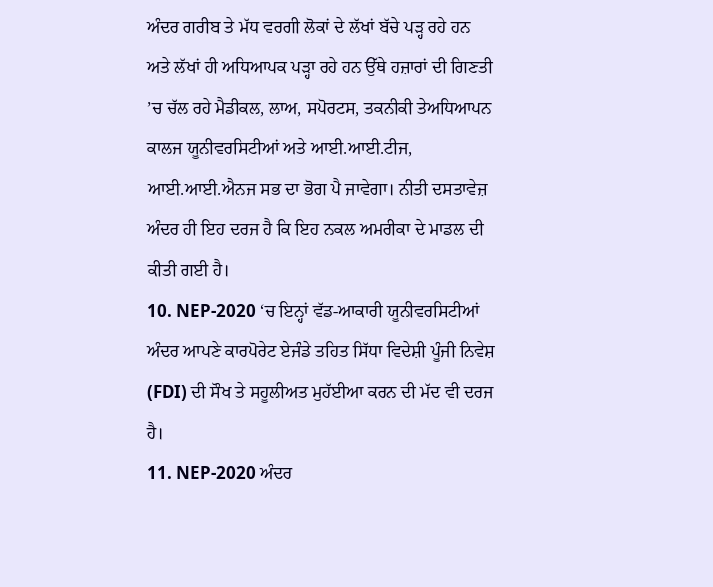ਅੰਦਰ ਗਰੀਬ ਤੇ ਮੱਧ ਵਰਗੀ ਲੋਕਾਂ ਦੇ ਲੱਖਾਂ ਬੱਚੇ ਪੜ੍ਹ ਰਹੇ ਹਨ ਅਤੇ ਲੱਖਾਂ ਹੀ ਅਧਿਆਪਕ ਪੜ੍ਹਾ ਰਹੇ ਹਨ ਉੱਥੇ ਹਜ਼ਾਰਾਂ ਦੀ ਗਿਣਤੀ ’ਚ ਚੱਲ ਰਹੇ ਮੈਡੀਕਲ, ਲਾਅ, ਸਪੋਰਟਸ, ਤਕਨੀਕੀ ਤੇਅਧਿਆਪਨ ਕਾਲਜ ਯੂਨੀਵਰਸਿਟੀਆਂ ਅਤੇ ਆਈ.ਆਈ.ਟੀਜ, ਆਈ.ਆਈ.ਐਨਜ ਸਭ ਦਾ ਭੋਗ ਪੈ ਜਾਵੇਗਾ। ਨੀਤੀ ਦਸਤਾਵੇਜ਼ ਅੰਦਰ ਹੀ ਇਹ ਦਰਜ ਹੈ ਕਿ ਇਹ ਨਕਲ ਅਮਰੀਕਾ ਦੇ ਮਾਡਲ ਦੀ ਕੀਤੀ ਗਈ ਹੈ।
10. NEP-2020 ‘ਚ ਇਨ੍ਹਾਂ ਵੱਡ-ਆਕਾਰੀ ਯੂਨੀਵਰਸਿਟੀਆਂ ਅੰਦਰ ਆਪਣੇ ਕਾਰਪੋਰੇਟ ਏਜੰਡੇ ਤਹਿਤ ਸਿੱਧਾ ਵਿਦੇਸ਼ੀ ਪੂੰਜੀ ਨਿਵੇਸ਼ (FDI) ਦੀ ਸੌਖ ਤੇ ਸਹੂਲੀਅਤ ਮੁਹੱਈਆ ਕਰਨ ਦੀ ਮੱਦ ਵੀ ਦਰਜ ਹੈ।
11. NEP-2020 ਅੰਦਰ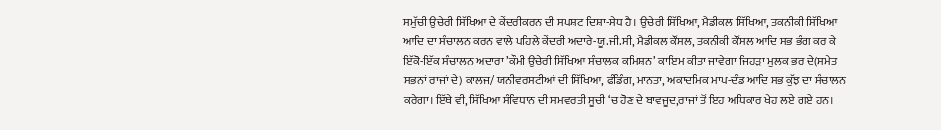ਸਮੁੱਚੀ ਉਚੇਰੀ ਸਿੱਖਿਆ ਦੇ ਕੇਂਦਰੀਕਰਨ ਦੀ ਸਪਸ਼ਟ ਦਿਸ਼ਾ-ਸੇਧ ਹੈ। ਉਚੇਰੀ ਸਿੱਖਿਆ, ਮੈਡੀਕਲ ਸਿੱਖਿਆ, ਤਕਨੀਕੀ ਸਿੱਖਿਆ ਆਦਿ ਦਾ ਸੰਚਾਲਨ ਕਰਨ ਵਾਲੇ ਪਹਿਲੇ ਕੇਂਦਰੀ ਅਦਾਰੇ-ਯੂ.ਜੀ.ਸੀ, ਮੈਡੀਕਲ ਕੌਂਸਲ, ਤਕਨੀਕੀ ਕੌਂਸਲ ਆਦਿ ਸਭ ਭੰਗ ਕਰ ਕੇ ਇੱਕੋ-ਇੱਕ ਸੰਚਾਲਨ ਅਦਾਰਾ ’ਕੌਮੀ ਉਚੇਰੀ ਸਿੱਖਿਆ ਸੰਚਾਲਕ ਕਮਿਸ਼ਨ’ ਕਾਇਮ ਕੀਤਾ ਜਾਵੇਗਾ ਜਿਹੜਾ ਮੁਲਕ ਭਰ ਦੇ(ਸਮੇਤ ਸਭਨਾਂ ਰਾਜਾਂ ਦੇ) ਕਾਲਜ/ ਯਨੀਵਰਸਟੀਆਂ ਦੀ ਸਿੱਖਿਆ, ਫੰਡਿੰਗ, ਮਾਨਤਾ, ਅਕਾਦਮਿਕ ਮਾਪ-ਦੰਡ ਆਦਿ ਸਭ ਕੁੱਝ ਦਾ ਸੰਚਾਲਨ ਕਰੇਗਾ। ਇੱਥੇ ਵੀ, ਸਿੱਖਿਆ ਸੰਵਿਧਾਨ ਦੀ ਸਮਵਰਤੀ ਸੂਚੀ ‘ਚ ਹੋਣ ਦੇ ਬਾਵਜੂਦ,ਰਾਜਾਂ ਤੋਂ ਇਹ ਅਧਿਕਾਰ ਖੇਹ ਲਏ ਗਏ ਹਨ।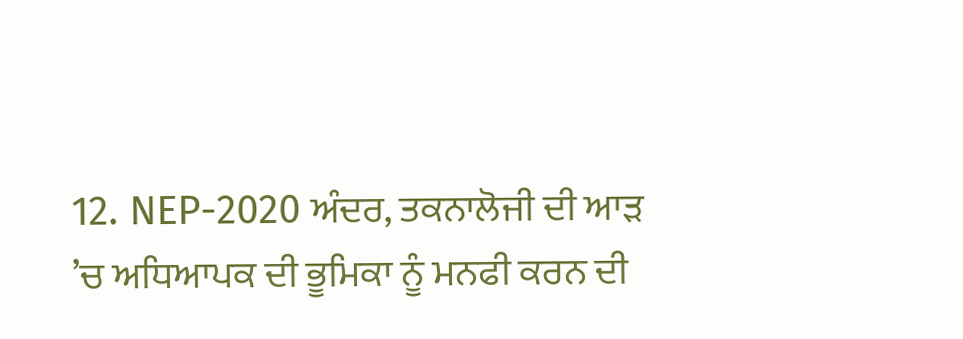12. NEP-2020 ਅੰਦਰ, ਤਕਨਾਲੋਜੀ ਦੀ ਆੜ ’ਚ ਅਧਿਆਪਕ ਦੀ ਭੂਮਿਕਾ ਨੂੰ ਮਨਫੀ ਕਰਨ ਦੀ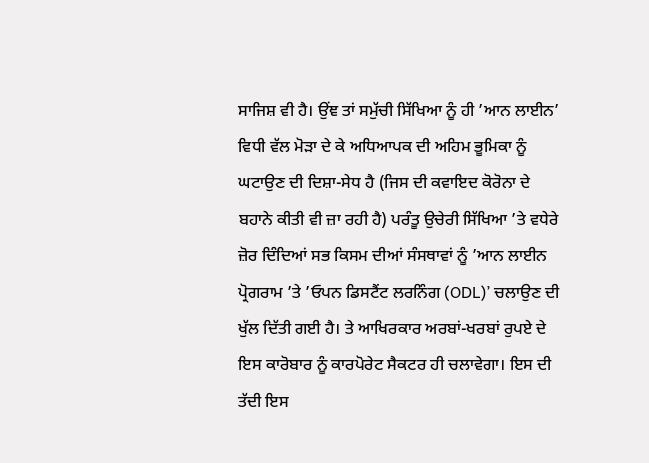ਸਾਜਿਸ਼ ਵੀ ਹੈ। ਉਂਞ ਤਾਂ ਸਮੁੱਚੀ ਸਿੱਖਿਆ ਨੂੰ ਹੀ ’ਆਨ ਲਾਈਨ’ ਵਿਧੀ ਵੱਲ ਮੋੜਾ ਦੇ ਕੇ ਅਧਿਆਪਕ ਦੀ ਅਹਿਮ ਭੂਮਿਕਾ ਨੂੰ ਘਟਾਉਣ ਦੀ ਦਿਸ਼ਾ-ਸੇਧ ਹੈ (ਜਿਸ ਦੀ ਕਵਾਇਦ ਕੋਰੋਨਾ ਦੇ ਬਹਾਨੇ ਕੀਤੀ ਵੀ ਜ਼ਾ ਰਹੀ ਹੈ) ਪਰੰਤੂ ਉਚੇਰੀ ਸਿੱਖਿਆ ’ਤੇ ਵਧੇਰੇ ਜ਼ੋਰ ਦਿੰਦਿਆਂ ਸਭ ਕਿਸਮ ਦੀਆਂ ਸੰਸਥਾਵਾਂ ਨੂੰ ’ਆਨ ਲਾਈਨ ਪ੍ਰੋਗਰਾਮ ’ਤੇ ’ਓਪਨ ਡਿਸਟੈਂਟ ਲਰਨਿੰਗ (ODL)’ ਚਲਾਉਣ ਦੀ ਖੁੱਲ ਦਿੱਤੀ ਗਈ ਹੈ। ਤੇ ਆਖਿਰਕਾਰ ਅਰਬਾਂ-ਖਰਬਾਂ ਰੁਪਏ ਦੇ ਇਸ ਕਾਰੋਬਾਰ ਨੂੰ ਕਾਰਪੋਰੇਟ ਸੈਕਟਰ ਹੀ ਚਲਾਵੇਗਾ। ਇਸ ਦੀ ਤੱਦੀ ਇਸ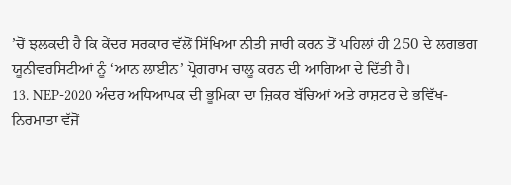’ਚੋਂ ਝਲਕਦੀ ਹੈ ਕਿ ਕੇਂਦਰ ਸਰਕਾਰ ਵੱਲੋਂ ਸਿੱਖਿਆ ਨੀਤੀ ਜਾਰੀ ਕਰਨ ਤੋਂ ਪਹਿਲਾਂ ਹੀ 250 ਦੇ ਲਗਭਗ ਯੂਨੀਵਰਸਿਟੀਆਂ ਨੂੰ ‘ਆਨ ਲਾਈਨ’ ਪ੍ਰੋਗਰਾਮ ਚਾਲੂ ਕਰਨ ਦੀ ਆਗਿਆ ਦੇ ਦਿੱਤੀ ਹੈ।
13. NEP-2020 ਅੰਦਰ ਅਧਿਆਪਕ ਦੀ ਭੂਮਿਕਾ ਦਾ ਜ਼ਿਕਰ ਬੱਚਿਆਂ ਅਤੇ ਰਾਸ਼ਟਰ ਦੇ ਭਵਿੱਖ-ਨਿਰਮਾਤਾ ਵੱਜੋਂ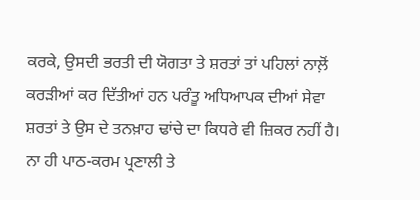ਕਰਕੇ, ਉਸਦੀ ਭਰਤੀ ਦੀ ਯੋਗਤਾ ਤੇ ਸ਼ਰਤਾਂ ਤਾਂ ਪਹਿਲਾਂ ਨਾਲ਼ੋਂ ਕਰੜੀਆਂ ਕਰ ਦਿੱਤੀਆਂ ਹਨ ਪਰੰਤੂ ਅਧਿਆਪਕ ਦੀਆਂ ਸੇਵਾ ਸ਼ਰਤਾਂ ਤੇ ਉਸ ਦੇ ਤਨਖ਼ਾਹ ਢਾਂਚੇ ਦਾ ਕਿਧਰੇ ਵੀ ਜ਼ਿਕਰ ਨਹੀਂ ਹੈ। ਨਾ ਹੀ ਪਾਠ-ਕਰਮ ਪ੍ਰਣਾਲੀ ਤੇ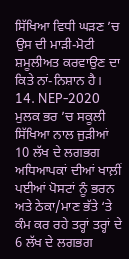ਸਿੱਖਿਆ ਵਿਧੀ ਘੜਣ ’ਚ ਉਸ ਦੀ ਮਾੜੀ-ਮੋਟੀ ਸ਼ਮੂਲੀਅਤ ਕਰਵਾਉਣ ਦਾ ਕਿਤੇ ਨਾਂ-ਨਿਸ਼ਾਨ ਹੈ।
14. NEP-2020 ਮੁਲਕ ਭਰ ’ਚ ਸਕੂਲੀ ਸਿੱਖਿਆ ਨਾਲ ਜੁੜੀਆਂ 10 ਲੱਖ ਦੇ ਲਗਭਗ ਅਧਿਆਪਕਾਂ ਦੀਆਂ ਖਾਲ਼ੀਂ ਪਈਆਂ ਪੋਸਟਾਂ ਨੂੰ ਭਰਨ ਅਤੇ ਠੇਕਾ/ਮਾਣ ਭੱਤੇ ‘ਤੇ ਕੰਮ ਕਰ ਰਹੇ ਤਰ੍ਹਾਂ ਤਰ੍ਹਾਂ ਦੇ 6 ਲੱਖ ਦੇ ਲਗਭਗ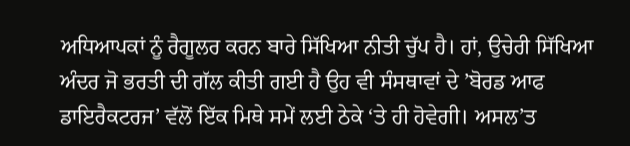ਅਧਿਆਪਕਾਂ ਨੂੰ ਰੈਗੂਲਰ ਕਰਨ ਬਾਰੇ ਸਿੱਖਿਆ ਨੀਤੀ ਚੁੱਪ ਹੈ। ਹਾਂ, ਉਚੇਰੀ ਸਿੱਖਿਆ ਅੰਦਰ ਜੋ ਭਰਤੀ ਦੀ ਗੱਲ ਕੀਤੀ ਗਈ ਹੈ ਉਹ ਵੀ ਸੰਸਥਾਵਾਂ ਦੇ ’ਬੋਰਡ ਆਫ ਡਾਇਰੈਕਟਰਜ’ ਵੱਲੋਂ ਇੱਕ ਮਿਥੇ ਸਮੇਂ ਲਈ ਠੇਕੇ ‘ਤੇ ਹੀ ਹੋਵੇਗੀ। ਅਸਲ’ਤ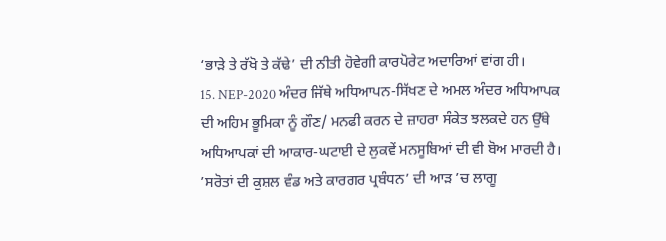‘ਭਾੜੇ ਤੇ ਰੱਖੋ ਤੇ ਕੱਢੇ’ ਦੀ ਨੀਤੀ ਹੋਵੇਗੀ ਕਾਰਪੋਰੇਟ ਅਦਾਰਿਆਂ ਵਾਂਗ ਹੀ।
15. NEP-2020 ਅੰਦਰ ਜਿੱਥੇ ਅਧਿਆਪਨ-ਸਿੱਖਣ ਦੇ ਅਮਲ ਅੰਦਰ ਅਧਿਆਪਕ ਦੀ ਅਹਿਮ ਭੂਮਿਕਾ ਨੂੰ ਗੌਣ/ ਮਨਫੀ ਕਰਨ ਦੇ ਜ਼ਾਹਰਾ ਸੰਕੇਤ ਝਲਕਦੇ ਹਨ ਉੱਥੇ ਅਧਿਆਪਕਾਂ ਦੀ ਆਕਾਰ-ਘਟਾਈ ਦੇ ਲੁਕਵੇਂ ਮਨਸੂਬਿਆਂ ਦੀ ਵੀ ਬੋਅ ਮਾਰਦੀ ਹੈ। ’ਸਰੋਤਾਂ ਦੀ ਕੁਸ਼ਲ ਵੰਡ ਅਤੇ ਕਾਰਗਰ ਪ੍ਰਬੰਧਨ’ ਦੀ ਆੜ ’ਚ ਲਾਗੂ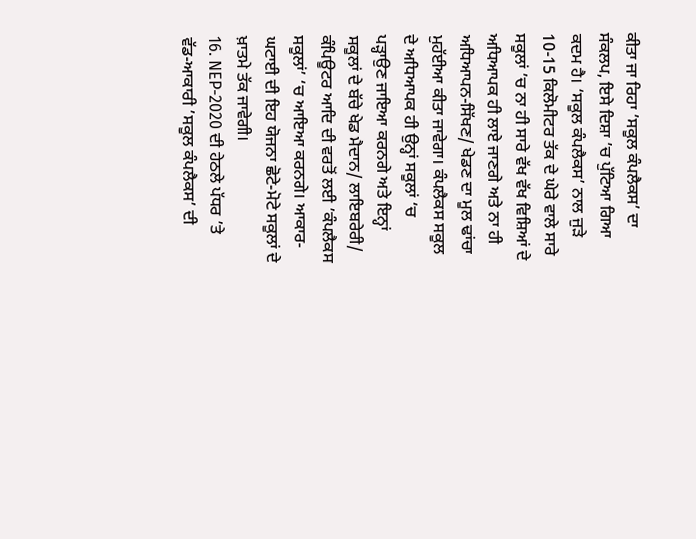ਕੀਤਾ ਜਾ ਰਿਹਾ ’ਸਕੂਲ ਕੰਪਲੈਕਸ’ ਦਾ ਸੰਕਲਪ, ਇਸੇ ਦਿਸ਼ਾ ’ਚ ਪੁੱਟਿਆ ਗਿਆ ਕਦਮ ਹੈ। ‘ਸਕੂਲ ਕੰਪਲੈਕਸ’ ਨਾਲ ਜੁੜੇ 10-15 ਕਿਲੋਮੀਟਰ ਤੱਕ ਦੇ ਘੇਰੇ ਵਾਲੇ ਸਾਰੇ ਸਕੂਲਾਂ ’ਚ ਨਾ ਹੀ ਸਾਰੇ ਵੱਖ ਵੱਖ ਵਿਸ਼ਿਆਂ ਦੇ ਅਧਿਆਪਕ ਹੀ ਲਾਏ ਜਾਣਗੇ ਅਤੇ ਨਾ ਹੀ ਅਧਿਆਪਨ-ਸਿੱਖਣ/ ਖੇਡਣ ਦਾ ਮੂਲ ਢਾਂਚਾ ਮੁਹੱਈਆ ਕੀਤਾ ਜਾਵੇਗਾ। ਕੰਪਲੈਕਸ ਸਕੂਲ ਦੇ ਅਧਿਆਪਕ ਹੀ ਉਨ੍ਹਾਂ ਸਕੂਲਾਂ ‘ਚ ਪੜ੍ਹਾਉਣ ਜਾਇਆ ਕਰਨਗੇ ਅਤੇ ਇਨ੍ਹਾਂ ਸਕੂਲਾਂ ਦੇ ਬੱਚੇ ਖੇਡ ਮੈਦਾਨ/ ਲਾਇਬਰੇਰੀ/ ਕੰਪਿਊਟਰ ਆਦਿ ਦੀ ਵਰਤੋਂ ਲਈ ’ਕੰਪਲੈਕਸ ਸਕੂਲਾਂ’ ‘ਚ ਆਇਆ ਕਰਨਗੇ। ਆਕਾਰ-ਘਟਾਈ ਦੀ ਇਹ ਯੋਜਨਾ ਛੋਟੇ-ਮੋਟੇ ਸਕੂਲਾਂ ਦੇ ਖ਼ਾਤਮੇ ਤੱਕ ਜਾਵੇਗੀ।
16. NEP-2020 ਦੀ ਹੇਠਲੇ ਪੱਧਰ ’ਤੇ ਵੱਡ-ਆਕਾਰੀ ’ਸਕੂਲ ਕੰਪਲੈਕਸ’ ਦੀ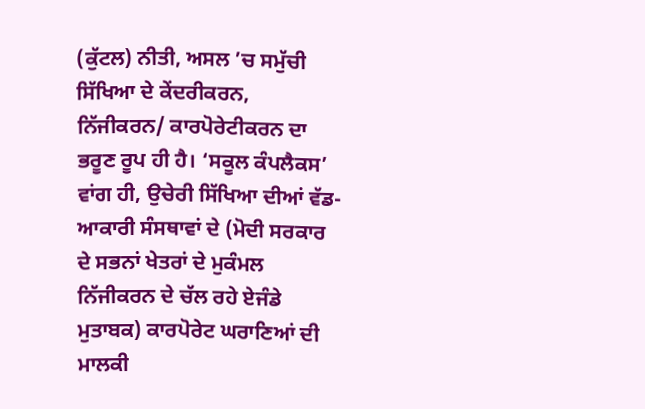(ਕੁੱਟਲ) ਨੀਤੀ, ਅਸਲ ’ਚ ਸਮੁੱਚੀ ਸਿੱਖਿਆ ਦੇ ਕੇਂਦਰੀਕਰਨ, ਨਿੱਜੀਕਰਨ/ ਕਾਰਪੋਰੇਟੀਕਰਨ ਦਾ ਭਰੂਣ ਰੂਪ ਹੀ ਹੈ। ‘ਸਕੂਲ ਕੰਪਲੈਕਸ’ ਵਾਂਗ ਹੀ, ਉਚੇਰੀ ਸਿੱਖਿਆ ਦੀਆਂ ਵੱਡ-ਆਕਾਰੀ ਸੰਸਥਾਵਾਂ ਦੇ (ਮੋਦੀ ਸਰਕਾਰ ਦੇ ਸਭਨਾਂ ਖੇਤਰਾਂ ਦੇ ਮੁਕੰਮਲ ਨਿੱਜੀਕਰਨ ਦੇ ਚੱਲ ਰਹੇ ਏਜੰਡੇ ਮੁਤਾਬਕ) ਕਾਰਪੋਰੇਟ ਘਰਾਣਿਆਂ ਦੀ ਮਾਲਕੀ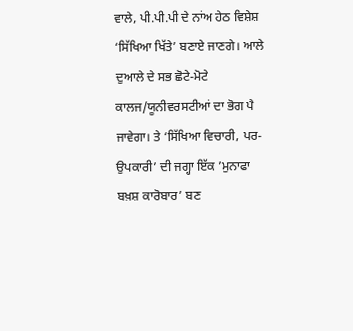ਵਾਲੇ, ਪੀ.ਪੀ.ਪੀ ਦੇ ਨਾਂਅ ਹੇਠ ਵਿਸ਼ੇਸ਼ ‘ਸਿੱਖਿਆ ਖਿੱਤੇ’ ਬਣਾਏ ਜਾਣਗੇ। ਆਲੇ ਦੁਆਲੇ ਦੇ ਸਭ ਛੋਟੇ-ਮੋਟੇ ਕਾਲਜ/ਯੂਨੀਵਰਸਟੀਆਂ ਦਾ ਭੋਗ ਪੈ ਜਾਵੇਗਾ। ਤੇ ‘ਸਿੱਖਿਆ ਵਿਚਾਰੀ, ਪਰ-ਉਪਕਾਰੀ’ ਦੀ ਜਗ੍ਹਾ ਇੱਕ ’ਮੁਨਾਫਾ ਬਖ਼ਸ਼ ਕਾਰੋਬਾਰ’ ਬਣ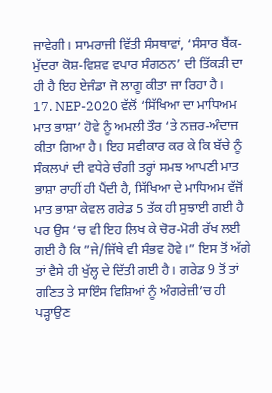ਜਾਵੇਗੀ। ਸਾਮਰਾਜੀ ਵਿੱਤੀ ਸੰਸਥਾਵਾਂ, ‘ਸੰਸਾਰ ਬੈਂਕ-ਮੁੱਦਰਾ ਕੋਸ਼-ਵਿਸ਼ਵ ਵਪਾਰ ਸੰਗਠਨ’ ਦੀ ਤਿੱਕੜੀ ਦਾ ਹੀ ਹੈ ਇਹ ਏਜੰਡਾ ਜੋ ਲਾਗੂ ਕੀਤਾ ਜਾ ਰਿਹਾ ਹੈ।
17. NEP-2020 ਵੱਲੋਂ ‘ਸਿੱਖਿਆ ਦਾ ਮਾਧਿਅਮ ਮਾਤ ਭਾਸ਼ਾ’ ਹੋਵੇ ਨੂੰ ਅਮਲੀ ਤੌਰ ‘ਤੇ ਨਜ਼ਰ-ਅੰਦਾਜ ਕੀਤਾ ਗਿਆ ਹੈ। ਇਹ ਸਵੀਕਾਰ ਕਰ ਕੇ ਕਿ ਬੱਚੇ ਨੂੰ ਸੰਕਲਪਾਂ ਦੀ ਵਧੇਰੇ ਚੰਗੀ ਤਰ੍ਹਾਂ ਸਮਝ ਆਪਣੀ ਮਾਤ ਭਾਸ਼ਾ ਰਾਹੀਂ ਹੀ ਪੈਂਦੀ ਹੈ, ਸਿੱਖਿਆ ਦੇ ਮਾਧਿਅਮ ਵੱਜੋਂ ਮਾਤ ਭਾਸ਼ਾ ਕੇਵਲ ਗਰੇਡ 5 ਤੱਕ ਹੀ ਸੁਝਾਈ ਗਈ ਹੈ ਪਰ ਉਸ ‘ਚ ਵੀ ਇਹ ਲਿਖ ਕੇ ਚੋਰ-ਮੋਰੀ ਰੱਖ ਲਈ ਗਈ ਹੈ ਕਿ ”ਜੇ/ਜਿੱਥੇ ਵੀ ਸੰਭਵ ਹੋਵੇ।” ਇਸ ਤੋਂ ਅੱਗੇ ਤਾਂ ਵੈਸੇ ਹੀ ਖੁੱਲ੍ਹ ਦੇ ਦਿੱਤੀ ਗਈ ਹੈ। ਗਰੇਡ 9 ਤੋਂ ਤਾਂ ਗਣਿਤ ਤੇ ਸਾਇੰਸ ਵਿਸ਼ਿਆਂ ਨੂੰ ਅੰਗਰੇਜ਼ੀ’ਚ ਹੀ ਪੜ੍ਹਾਉਣ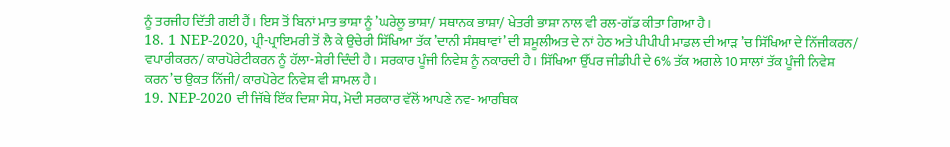ਨੂੰ ਤਰਜੀਹ ਦਿੱਤੀ ਗਈ ਹੈਂ। ਇਸ ਤੋਂ ਬਿਨਾਂ ਮਾਤ ਭਾਸ਼ਾ ਨੂੰ ’ਘਰੇਲੂ ਭਾਸ਼ਾ/ ਸਥਾਨਕ ਭਾਸ਼ਾ/ ਖੇਤਰੀ ਭਾਸ਼ਾ ਨਾਲ ਵੀ ਰਲ-ਗੱਡ ਕੀਤਾ ਗਿਆ ਹੈ।
18. 1 NEP-2020, ਪ੍ਰੀ-ਪ੍ਰਾਇਮਰੀ ਤੋਂ ਲੈ ਕੇ ਉਚੇਰੀ ਸਿੱਖਿਆ ਤੱਕ ’ਦਾਨੀ ਸੰਸਥਾਵਾਂ’ ਦੀ ਸ਼ਮੂਲੀਅਤ ਦੇ ਨਾਂ ਹੇਠ ਅਤੇ ਪੀਪੀਪੀ ਮਾਡਲ ਦੀ ਆੜ ’ਚ ਸਿੱਖਿਆ ਦੇ ਨਿੱਜੀਕਰਨ/ ਵਪਾਰੀਕਰਨ/ ਕਾਰਪੋਰੇਟੀਕਰਨ ਨੂੰ ਹੱਲਾ-ਸ਼ੇਰੀ ਦਿੰਦੀ ਹੈ। ਸਰਕਾਰ ਪੂੰਜੀ ਨਿਵੇਸ਼ ਨੂੰ ਨਕਾਰਦੀ ਹੈ। ਸਿੱਖਿਆ ਉੱਪਰ ਜੀਡੀਪੀ ਦੇ 6% ਤੱਕ ਅਗਲੇ 10 ਸਾਲਾਂ ਤੱਕ ਪੂੰਜੀ ਨਿਵੇਸ਼ ਕਰਨ’ਚ ਉਕਤ ਨਿੱਜੀ/ ਕਾਰਪੋਰੇਟ ਨਿਵੇਸ਼ ਵੀ ਸ਼ਾਮਲ ਹੈ।
19. NEP-2020 ਦੀ ਜਿੱਥੇ ਇੱਕ ਦਿਸ਼ਾ ਸੇਧ, ਮੋਦੀ ਸਰਕਾਰ ਵੱਲੋਂ ਆਪਣੇ ਨਵ- ਆਰਥਿਕ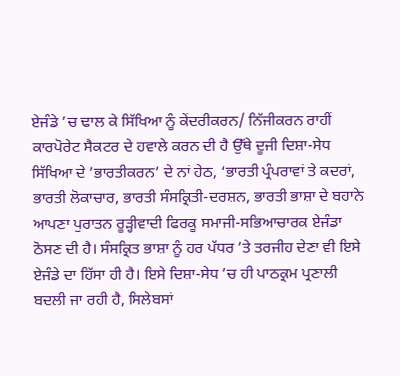ਏਜੰਡੇ ’ਚ ਢਾਲ ਕੇ ਸਿੱਖਿਆ ਨੂੰ ਕੇਂਦਰੀਕਰਨ/ ਨਿੱਜੀਕਰਨ ਰਾਹੀਂ ਕਾਰਪੋਰੇਟ ਸੈਕਟਰ ਦੇ ਹਵਾਲੇ ਕਰਨ ਦੀ ਹੈ ਉੱਥੇ ਦੂਜੀ ਦਿਸ਼ਾ-ਸੇਧ ਸਿੱਖਿਆ ਦੇ ’ਭਾਰਤੀਕਰਨ’ ਦੇ ਨਾਂ ਹੇਠ, ‘ਭਾਰਤੀ ਪ੍ਰੰਪਰਾਵਾਂ ਤੇ ਕਦਰਾਂ, ਭਾਰਤੀ ਲੋਕਾਚਾਰ, ਭਾਰਤੀ ਸੰਸਕ੍ਰਿਤੀ-ਦਰਸ਼ਨ, ਭਾਰਤੀ ਭਾਸ਼ਾ ਦੇ ਬਹਾਨੇ ਆਪਣਾ ਪੁਰਾਤਨ ਰੂੜ੍ਹੀਵਾਦੀ ਫਿਰਕੂ ਸਮਾਜੀ-ਸਭਿਆਚਾਰਕ ਏਜੰਡਾ ਠੋਸਣ ਦੀ ਹੈ। ਸੰਸਕ੍ਰਿਤ ਭਾਸ਼ਾ ਨੂੰ ਹਰ ਪੱਧਰ ’ਤੇ ਤਰਜੀਹ ਦੇਣਾ ਵੀ ਇਸੇ ਏਜੰਡੇ ਦਾ ਹਿੱਸਾ ਹੀ ਹੈ। ਇਸੇ ਦਿਸ਼ਾ-ਸੇਧ ’ਚ ਹੀ ਪਾਠਕ੍ਰਮ ਪ੍ਰਣਾਲੀ ਬਦਲੀ ਜਾ ਰਹੀ ਹੈ, ਸਿਲੇਬਸਾਂ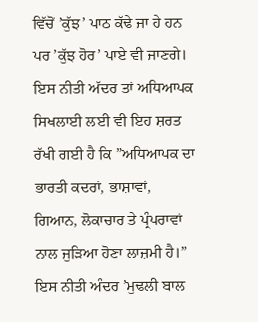ਵਿੱਚੋਂ ’ਕੁੱਝ’ ਪਾਠ ਕੱਢੇ ਜਾ ਹੇ ਹਨ ਪਰ ’ਕੁੱਝ ਹੋਰ’ ਪਾਏ ਵੀ ਜਾਣਗੇ। ਇਸ ਨੀਤੀ ਅੱਦਰ ਤਾਂ ਅਧਿਆਪਕ ਸਿਖਲਾਈ ਲਈ ਵੀ ਇਹ ਸ਼ਰਤ ਰੱਖੀ ਗਈ ਹੈ ਕਿ ”ਅਧਿਆਪਕ ਦਾ ਭਾਰਤੀ ਕਦਰਾਂ, ਭਾਸ਼ਾਵਾਂ, ਗਿਆਨ, ਲੋਕਾਚਾਰ ਤੇ ਪ੍ਰੰਪਰਾਵਾਂ ਨਾਲ ਜੁੜਿਆ ਹੋਣਾ ਲਾਜ਼ਮੀ ਹੈ।” ਇਸ ਨੀਤੀ ਅੰਦਰ ’ਮੁਢਲੀ ਬਾਲ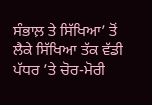ਸੰਭਾਲ਼ ਤੇ ਸਿੱਖਿਆ’ ਤੋਂ ਲੈਕੇ ਸਿੱਖਿਆ ਤੱਕ ਵੱਡੀ ਪੱਧਰ ’ਤੇ ਚੋਰ-ਮੋਰੀ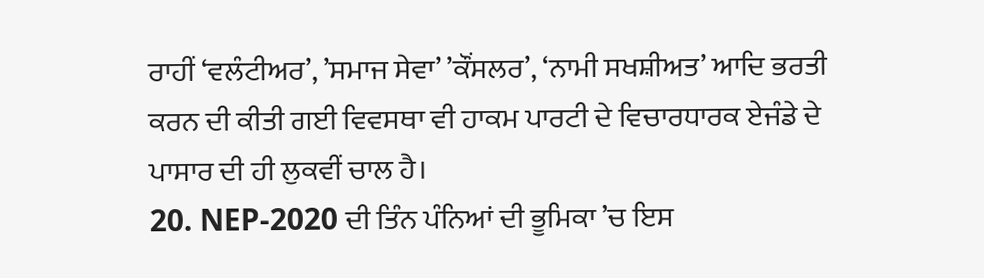ਰਾਹੀਂ ‘ਵਲੰਟੀਅਰ’, ’ਸਮਾਜ ਸੇਵਾ’ ’ਕੌਂਸਲਰ’, ‘ਨਾਮੀ ਸਖਸ਼ੀਅਤ’ ਆਦਿ ਭਰਤੀ ਕਰਨ ਦੀ ਕੀਤੀ ਗਈ ਵਿਵਸਥਾ ਵੀ ਹਾਕਮ ਪਾਰਟੀ ਦੇ ਵਿਚਾਰਧਾਰਕ ਏਜੰਡੇ ਦੇ ਪਾਸਾਰ ਦੀ ਹੀ ਲੁਕਵੀਂ ਚਾਲ ਹੈ।
20. NEP-2020 ਦੀ ਤਿੰਨ ਪੰਨਿਆਂ ਦੀ ਭੂਮਿਕਾ ’ਚ ਇਸ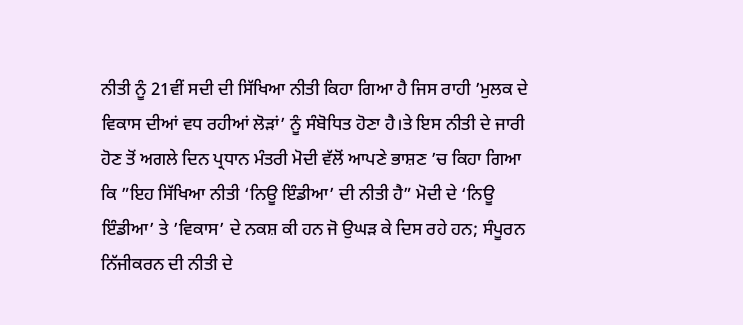ਨੀਤੀ ਨੂੰ 21ਵੀਂ ਸਦੀ ਦੀ ਸਿੱਖਿਆ ਨੀਤੀ ਕਿਹਾ ਗਿਆ ਹੈ ਜਿਸ ਰਾਹੀ ’ਮੁਲਕ ਦੇ ਵਿਕਾਸ ਦੀਆਂ ਵਧ ਰਹੀਆਂ ਲੋੜਾਂ’ ਨੂੰ ਸੰਬੋਧਿਤ ਹੋਣਾ ਹੈ।ਤੇ ਇਸ ਨੀਤੀ ਦੇ ਜਾਰੀ ਹੋਣ ਤੋਂ ਅਗਲੇ ਦਿਨ ਪ੍ਰਧਾਨ ਮੰਤਰੀ ਮੋਦੀ ਵੱਲੋਂ ਆਪਣੇ ਭਾਸ਼ਣ ’ਚ ਕਿਹਾ ਗਿਆ ਕਿ ”ਇਹ ਸਿੱਖਿਆ ਨੀਤੀ ‘ਨਿਊ ਇੰਡੀਆ’ ਦੀ ਨੀਤੀ ਹੈ” ਮੋਦੀ ਦੇ ‘ਨਿਊ ਇੰਡੀਆ’ ਤੇ ’ਵਿਕਾਸ’ ਦੇ ਨਕਸ਼ ਕੀ ਹਨ ਜੋ ਉਘੜ ਕੇ ਦਿਸ ਰਹੇ ਹਨ; ਸੰਪੂਰਨ ਨਿੱਜੀਕਰਨ ਦੀ ਨੀਤੀ ਦੇ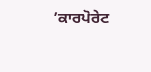’ਕਾਰਪੋਰੇਟ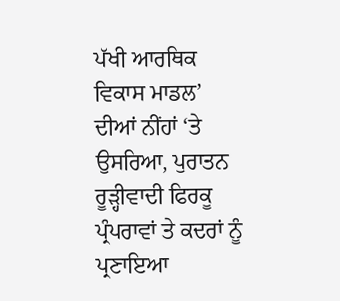ਪੱਖੀ ਆਰਥਿਕ ਵਿਕਾਸ ਮਾਡਲ’ ਦੀਆਂ ਨੀਂਹਾਂ ‘ਤੇ ਉਸਰਿਆ, ਪੁਰਾਤਨ ਰੂੜ੍ਹੀਵਾਦੀ ਫਿਰਕੂ ਪ੍ਰੰਪਰਾਵਾਂ ਤੇ ਕਦਰਾਂ ਨੂੰ ਪ੍ਰਣਾਇਆ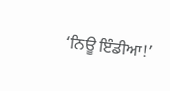‘ਨਿਊ ਇੰਡੀਆ!’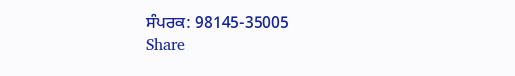ਸੰਪਰਕ: 98145-35005
Share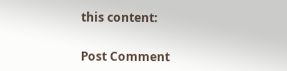this content:


Post Comment